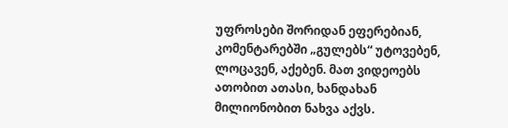უფროსები შორიდან ეფერებიან, კომენტარებში „გულებს“ უტოვებენ, ლოცავენ, აქებენ. მათ ვიდეოებს ათობით ათასი, ხანდახან მილიონობით ნახვა აქვს.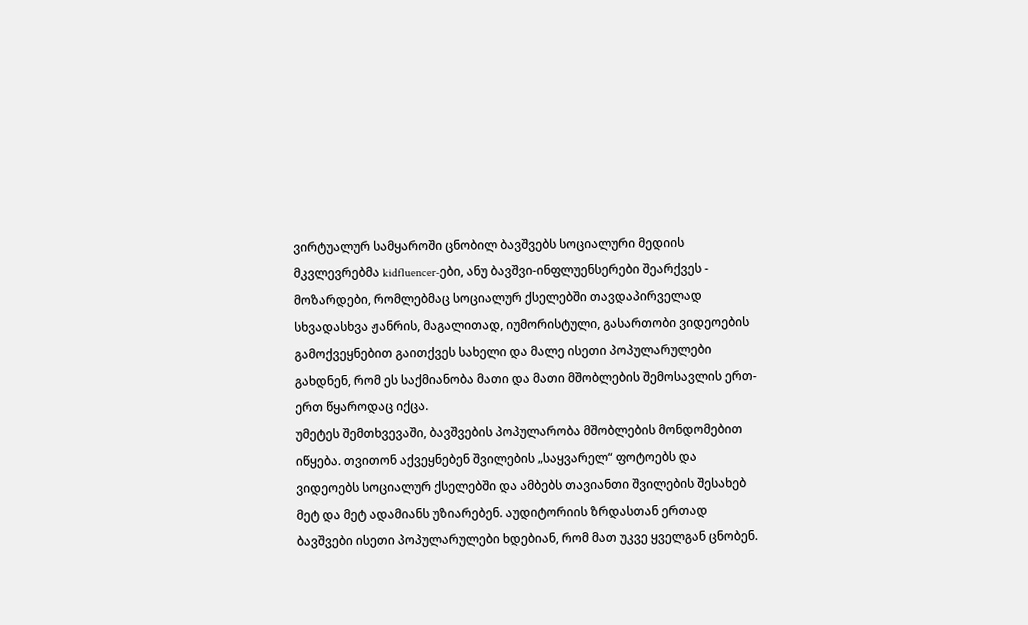ვირტუალურ სამყაროში ცნობილ ბავშვებს სოციალური მედიის მკვლევრებმა kidfluencer-ები, ანუ ბავშვი-ინფლუენსერები შეარქვეს - მოზარდები, რომლებმაც სოციალურ ქსელებში თავდაპირველად სხვადასხვა ჟანრის, მაგალითად, იუმორისტული, გასართობი ვიდეოების გამოქვეყნებით გაითქვეს სახელი და მალე ისეთი პოპულარულები გახდნენ, რომ ეს საქმიანობა მათი და მათი მშობლების შემოსავლის ერთ-ერთ წყაროდაც იქცა.
უმეტეს შემთხვევაში, ბავშვების პოპულარობა მშობლების მონდომებით იწყება. თვითონ აქვეყნებენ შვილების „საყვარელ“ ფოტოებს და ვიდეოებს სოციალურ ქსელებში და ამბებს თავიანთი შვილების შესახებ მეტ და მეტ ადამიანს უზიარებენ. აუდიტორიის ზრდასთან ერთად ბავშვები ისეთი პოპულარულები ხდებიან, რომ მათ უკვე ყველგან ცნობენ.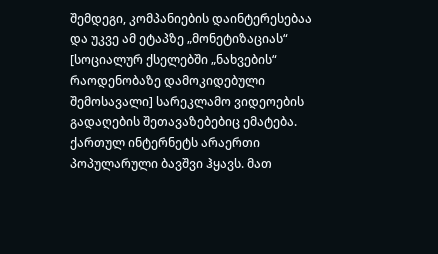შემდეგი, კომპანიების დაინტერესებაა და უკვე ამ ეტაპზე „მონეტიზაციას“ [სოციალურ ქსელებში „ნახვების“ რაოდენობაზე დამოკიდებული შემოსავალი] სარეკლამო ვიდეოების გადაღების შეთავაზებებიც ემატება.
ქართულ ინტერნეტს არაერთი პოპულარული ბავშვი ჰყავს. მათ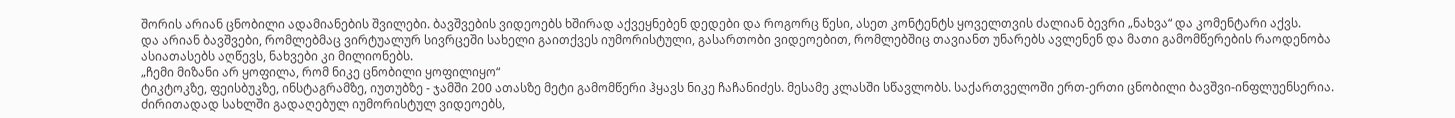შორის არიან ცნობილი ადამიანების შვილები. ბავშვების ვიდეოებს ხშირად აქვეყნებენ დედები და როგორც წესი, ასეთ კონტენტს ყოველთვის ძალიან ბევრი „ნახვა“ და კომენტარი აქვს.
და არიან ბავშვები, რომლებმაც ვირტუალურ სივრცეში სახელი გაითქვეს იუმორისტული, გასართობი ვიდეოებით, რომლებშიც თავიანთ უნარებს ავლენენ და მათი გამომწერების რაოდენობა ასიათასებს აღწევს, ნახვები კი მილიონებს.
„ჩემი მიზანი არ ყოფილა, რომ ნიკე ცნობილი ყოფილიყო“
ტიკტოკზე, ფეისბუკზე, ინსტაგრამზე, იუთუბზე - ჯამში 200 ათასზე მეტი გამომწერი ჰყავს ნიკე ჩაჩანიძეს. მესამე კლასში სწავლობს. საქართველოში ერთ-ერთი ცნობილი ბავშვი-ინფლუენსერია. ძირითადად სახლში გადაღებულ იუმორისტულ ვიდეოებს,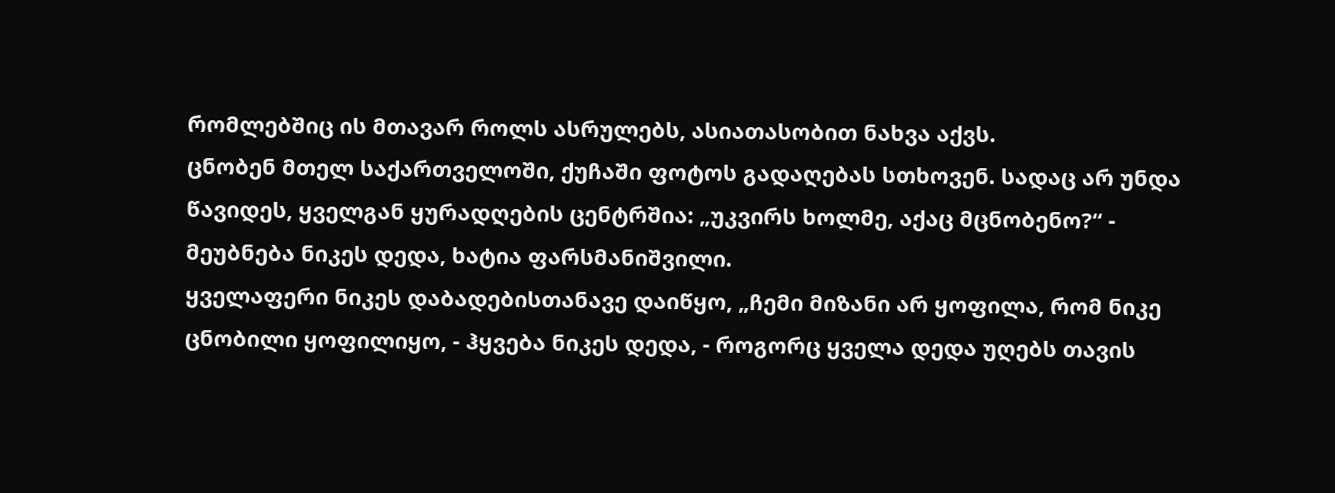რომლებშიც ის მთავარ როლს ასრულებს, ასიათასობით ნახვა აქვს.
ცნობენ მთელ საქართველოში, ქუჩაში ფოტოს გადაღებას სთხოვენ. სადაც არ უნდა წავიდეს, ყველგან ყურადღების ცენტრშია: „უკვირს ხოლმე, აქაც მცნობენო?“ - მეუბნება ნიკეს დედა, ხატია ფარსმანიშვილი.
ყველაფერი ნიკეს დაბადებისთანავე დაიწყო, „ჩემი მიზანი არ ყოფილა, რომ ნიკე ცნობილი ყოფილიყო, - ჰყვება ნიკეს დედა, - როგორც ყველა დედა უღებს თავის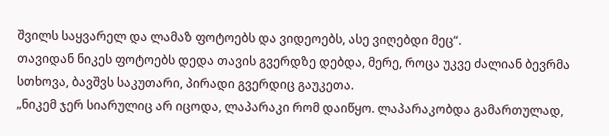შვილს საყვარელ და ლამაზ ფოტოებს და ვიდეოებს, ასე ვიღებდი მეც“.
თავიდან ნიკეს ფოტოებს დედა თავის გვერდზე დებდა, მერე, როცა უკვე ძალიან ბევრმა სთხოვა, ბავშვს საკუთარი, პირადი გვერდიც გაუკეთა.
„ნიკემ ჯერ სიარულიც არ იცოდა, ლაპარაკი რომ დაიწყო. ლაპარაკობდა გამართულად,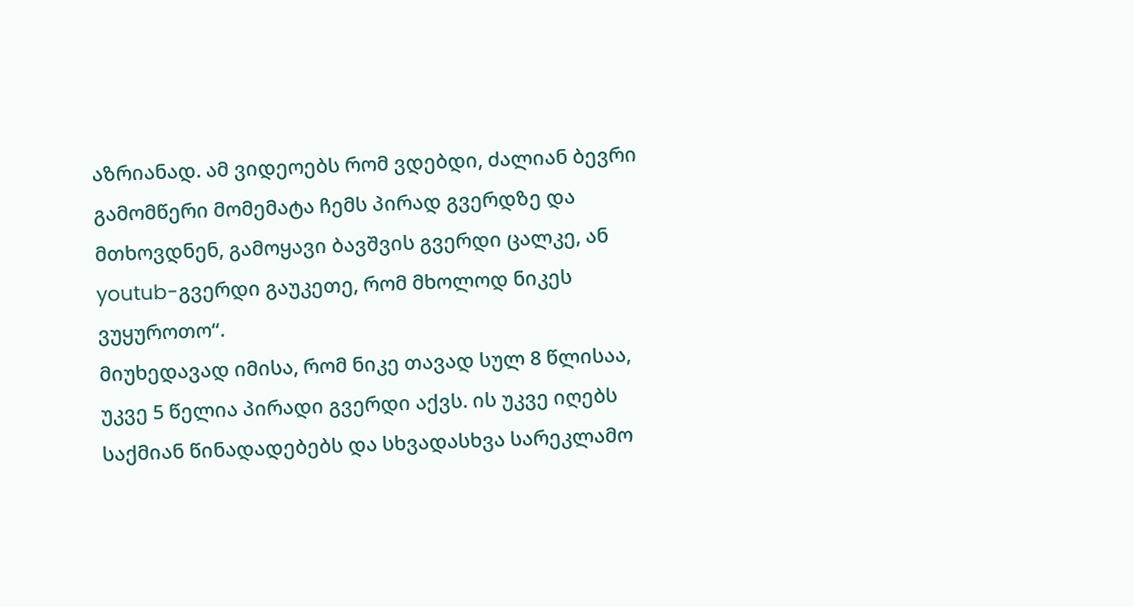აზრიანად. ამ ვიდეოებს რომ ვდებდი, ძალიან ბევრი გამომწერი მომემატა ჩემს პირად გვერდზე და მთხოვდნენ, გამოყავი ბავშვის გვერდი ცალკე, ან youtub-გვერდი გაუკეთე, რომ მხოლოდ ნიკეს ვუყუროთო“.
მიუხედავად იმისა, რომ ნიკე თავად სულ 8 წლისაა, უკვე 5 წელია პირადი გვერდი აქვს. ის უკვე იღებს საქმიან წინადადებებს და სხვადასხვა სარეკლამო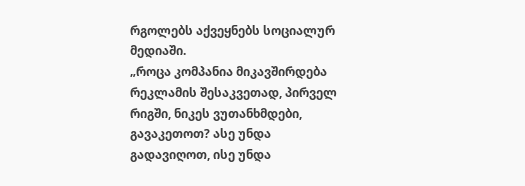რგოლებს აქვეყნებს სოციალურ მედიაში.
„როცა კომპანია მიკავშირდება რეკლამის შესაკვეთად, პირველ რიგში, ნიკეს ვუთანხმდები, გავაკეთოთ? ასე უნდა გადავიღოთ, ისე უნდა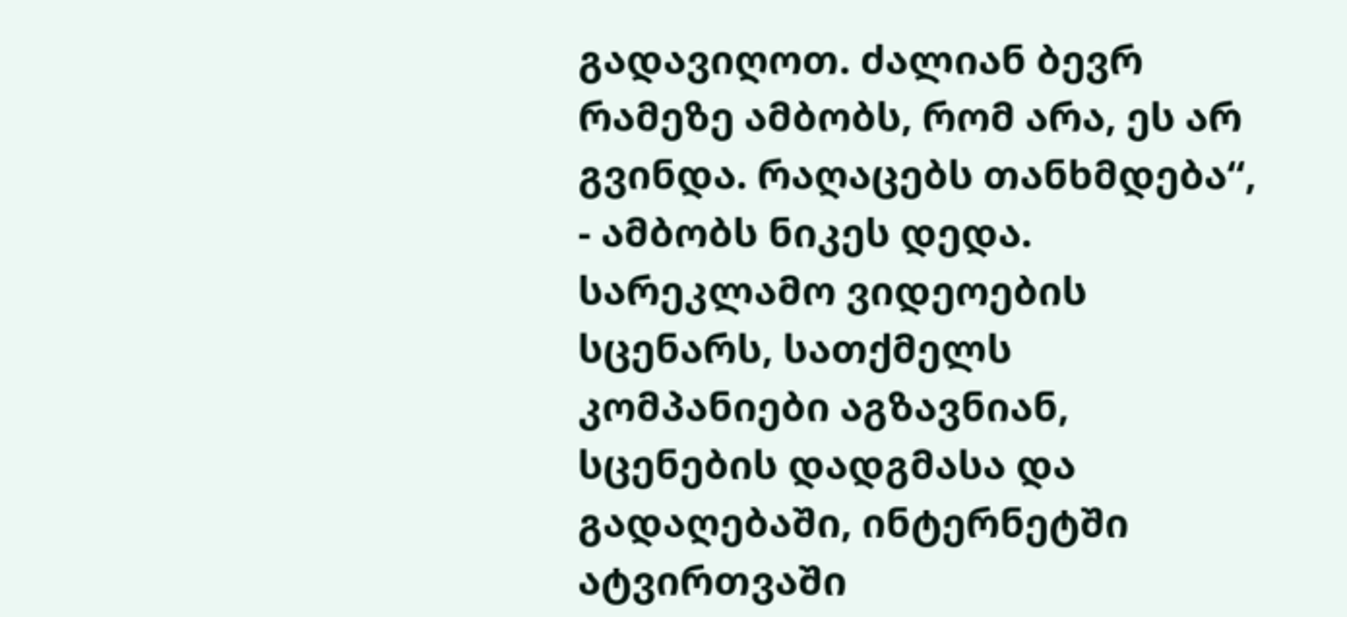გადავიღოთ. ძალიან ბევრ რამეზე ამბობს, რომ არა, ეს არ გვინდა. რაღაცებს თანხმდება“, - ამბობს ნიკეს დედა.
სარეკლამო ვიდეოების სცენარს, სათქმელს კომპანიები აგზავნიან, სცენების დადგმასა და გადაღებაში, ინტერნეტში ატვირთვაში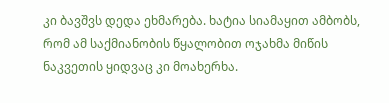კი ბავშვს დედა ეხმარება. ხატია სიამაყით ამბობს, რომ ამ საქმიანობის წყალობით ოჯახმა მიწის ნაკვეთის ყიდვაც კი მოახერხა.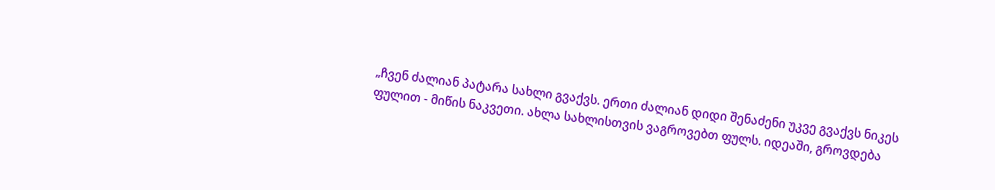„ჩვენ ძალიან პატარა სახლი გვაქვს. ერთი ძალიან დიდი შენაძენი უკვე გვაქვს ნიკეს ფულით - მიწის ნაკვეთი. ახლა სახლისთვის ვაგროვებთ ფულს. იდეაში, გროვდება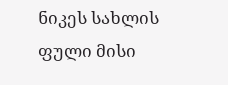ნიკეს სახლის ფული მისი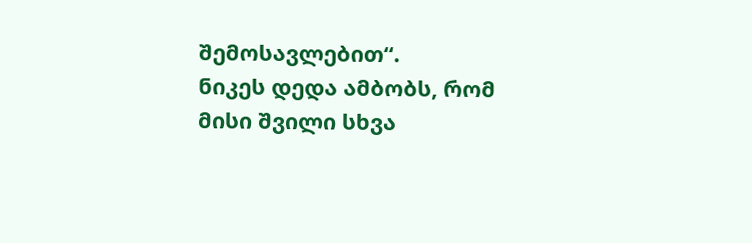შემოსავლებით“.
ნიკეს დედა ამბობს, რომ მისი შვილი სხვა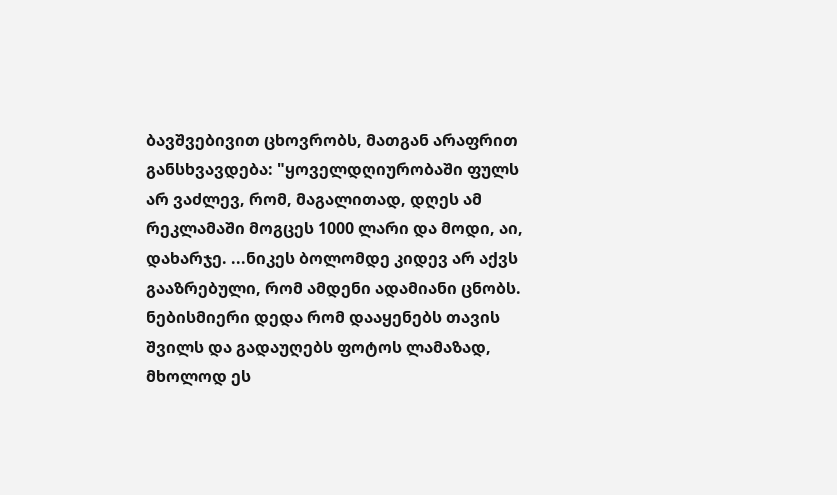ბავშვებივით ცხოვრობს, მათგან არაფრით განსხვავდება: "ყოველდღიურობაში ფულს არ ვაძლევ, რომ, მაგალითად, დღეს ამ რეკლამაში მოგცეს 1000 ლარი და მოდი, აი, დახარჯე. ...ნიკეს ბოლომდე კიდევ არ აქვს გააზრებული, რომ ამდენი ადამიანი ცნობს. ნებისმიერი დედა რომ დააყენებს თავის შვილს და გადაუღებს ფოტოს ლამაზად, მხოლოდ ეს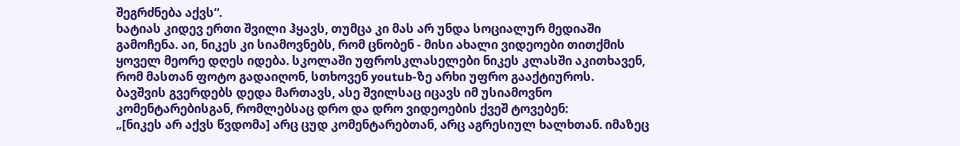შეგრძნება აქვს“.
ხატიას კიდევ ერთი შვილი ჰყავს, თუმცა კი მას არ უნდა სოციალურ მედიაში გამოჩენა. აი, ნიკეს კი სიამოვნებს, რომ ცნობენ - მისი ახალი ვიდეოები თითქმის ყოველ მეორე დღეს იდება. სკოლაში უფროსკლასელები ნიკეს კლასში აკითხავენ, რომ მასთან ფოტო გადაიღონ, სთხოვენ youtub-ზე არხი უფრო გააქტიუროს.
ბავშვის გვერდებს დედა მართავს, ასე შვილსაც იცავს იმ უსიამოვნო კომენტარებისგან, რომლებსაც დრო და დრო ვიდეოების ქვეშ ტოვებენ:
„[ნიკეს არ აქვს წვდომა] არც ცუდ კომენტარებთან, არც აგრესიულ ხალხთან. იმაზეც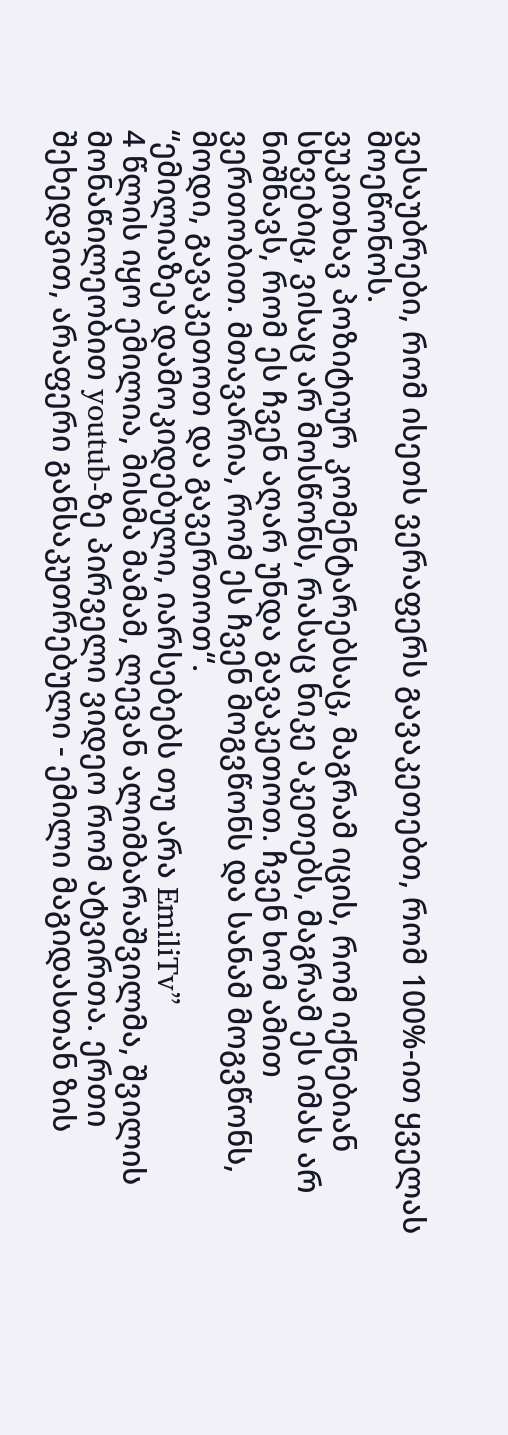ვესაუბრები, რომ ისეთს ვერაფერს გავაკეთებთ, რომ 100%-ით ყველას მოეწონოს.
ვუკითხავ პოზიტიურ კომენტარებსაც, მაგრამ იცის, რომ იქნებიან სხვებიც, ვისაც არ მოსწონს, რასაც ნიკე აკეთებს, მაგრამ ეს იმას არ ნიშნავს, რომ ეს ჩვენ აღარ უნდა გავაკეთოთ. ჩვენ ხომ ამით ვერთობით. მთავარია, რომ ეს ჩვენ მოგვწონს და სანამ მოგვწონს, მოდი, გავაკეთოთ და გავერთოთ“.
“ემილიაზეა დამოკიდებული, იარსებებს თუ არა EmiliTv”
4 წლის იყო ემილია, მისმა მამამ, ლევან ალიმბარაშვილმა, შვილის მონაწილეობით youtub-ზე პირველი ვიდეო რომ ატვირთა. ერთი შეხედვით, არაფერი განსაკუთრებული - ემილი მაგიდასთან ზის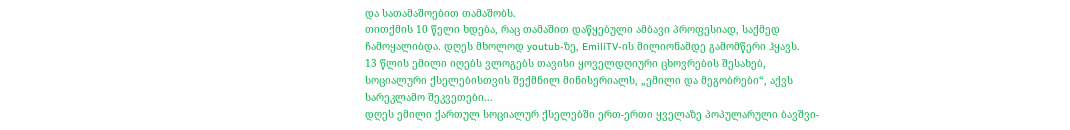და სათამაშოებით თამაშობს.
თითქმის 10 წელი ხდება, რაც თამაშით დაწყებული ამბავი პროფესიად, საქმედ ჩამოყალიბდა. დღეს მხოლოდ youtub-ზე, EmiliTV-ის მილიონამდე გამომწერი ჰყავს.
13 წლის ემილი იღებს ვლოგებს თავისი ყოველდღიური ცხოვრების შესახებ, სოციალური ქსელებისთვის შექმნილ მინისერიალს, „ემილი და მეგობრები“, აქვს სარეკლამო შეკვეთები...
დღეს ემილი ქართულ სოციალურ ქსელებში ერთ-ერთი ყველაზე პოპულარული ბავშვი-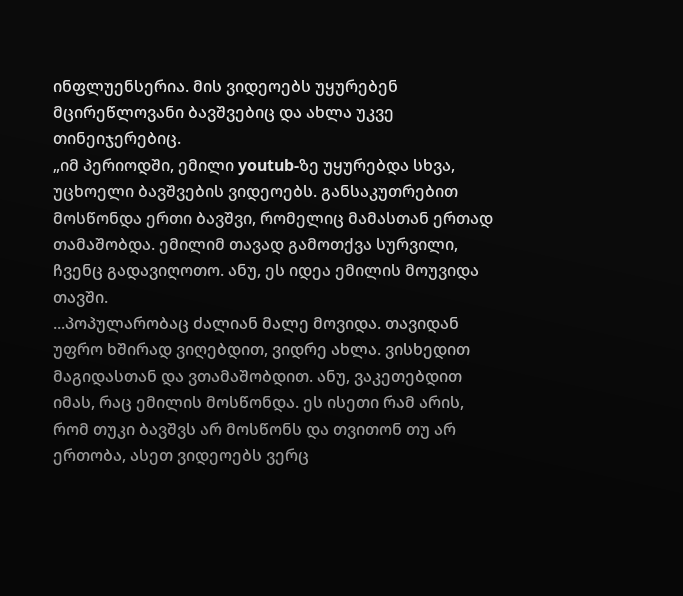ინფლუენსერია. მის ვიდეოებს უყურებენ მცირეწლოვანი ბავშვებიც და ახლა უკვე თინეიჯერებიც.
„იმ პერიოდში, ემილი youtub-ზე უყურებდა სხვა, უცხოელი ბავშვების ვიდეოებს. განსაკუთრებით მოსწონდა ერთი ბავშვი, რომელიც მამასთან ერთად თამაშობდა. ემილიმ თავად გამოთქვა სურვილი, ჩვენც გადავიღოთო. ანუ, ეს იდეა ემილის მოუვიდა თავში.
...პოპულარობაც ძალიან მალე მოვიდა. თავიდან უფრო ხშირად ვიღებდით, ვიდრე ახლა. ვისხედით მაგიდასთან და ვთამაშობდით. ანუ, ვაკეთებდით იმას, რაც ემილის მოსწონდა. ეს ისეთი რამ არის, რომ თუკი ბავშვს არ მოსწონს და თვითონ თუ არ ერთობა, ასეთ ვიდეოებს ვერც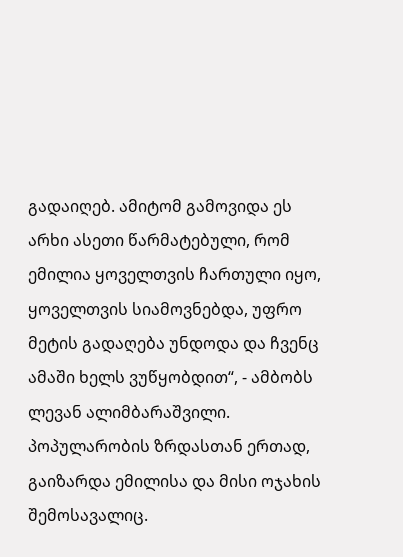გადაიღებ. ამიტომ გამოვიდა ეს არხი ასეთი წარმატებული, რომ ემილია ყოველთვის ჩართული იყო, ყოველთვის სიამოვნებდა, უფრო მეტის გადაღება უნდოდა და ჩვენც ამაში ხელს ვუწყობდით“, - ამბობს ლევან ალიმბარაშვილი.
პოპულარობის ზრდასთან ერთად, გაიზარდა ემილისა და მისი ოჯახის შემოსავალიც.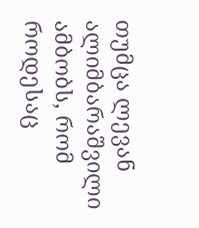თუმცა ლევან ალიმბარაშვილი ამბობს, რომ როდესაც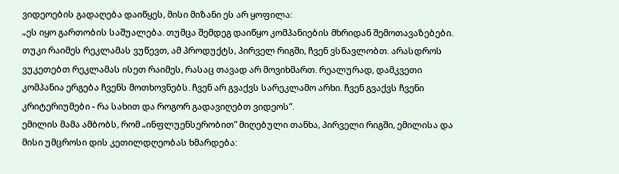ვიდეოების გადაღება დაიწყეს, მისი მიზანი ეს არ ყოფილა:
„ეს იყო გართობის საშუალება. თუმცა შემდეგ დაიწყო კომპანიების მხრიდან შემოთავაზებები. თუკი რაიმეს რეკლამას ვუწევთ, ამ პროდუქტს, პირველ რიგში, ჩვენ ვსწავლობთ. არასდროს ვუკეთებთ რეკლამას ისეთ რაიმეს, რასაც თავად არ მოვიხმართ. რეალურად, დამკვეთი კომპანია ერგება ჩვენს მოთხოვნებს. ჩვენ არ გვაქვს სარეკლამო არხი. ჩვენ გვაქვს ჩვენი კრიტერიუმები - რა სახით და როგორ გადავიღებთ ვიდეოს“.
ემილის მამა ამბობს, რომ „ინფლუენსერობით“ მიღებული თანხა, პირველი რიგში, ემილისა და მისი უმცროსი დის კეთილდღეობას ხმარდება: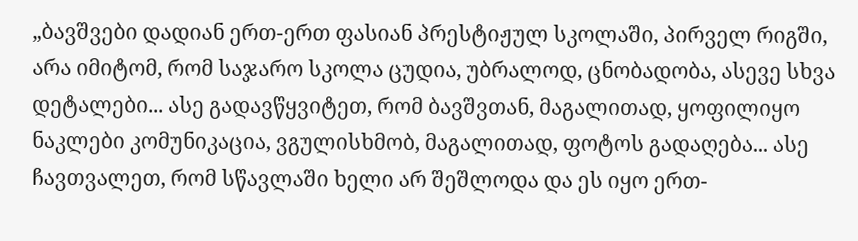„ბავშვები დადიან ერთ-ერთ ფასიან პრესტიჟულ სკოლაში, პირველ რიგში, არა იმიტომ, რომ საჯარო სკოლა ცუდია, უბრალოდ, ცნობადობა, ასევე სხვა დეტალები... ასე გადავწყვიტეთ, რომ ბავშვთან, მაგალითად, ყოფილიყო ნაკლები კომუნიკაცია, ვგულისხმობ, მაგალითად, ფოტოს გადაღება... ასე ჩავთვალეთ, რომ სწავლაში ხელი არ შეშლოდა და ეს იყო ერთ-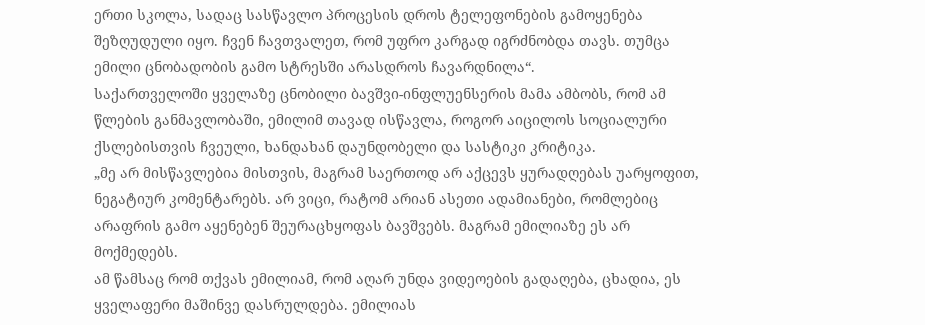ერთი სკოლა, სადაც სასწავლო პროცესის დროს ტელეფონების გამოყენება შეზღუდული იყო. ჩვენ ჩავთვალეთ, რომ უფრო კარგად იგრძნობდა თავს. თუმცა ემილი ცნობადობის გამო სტრესში არასდროს ჩავარდნილა“.
საქართველოში ყველაზე ცნობილი ბავშვი-ინფლუენსერის მამა ამბობს, რომ ამ წლების განმავლობაში, ემილიმ თავად ისწავლა, როგორ აიცილოს სოციალური ქსლებისთვის ჩვეული, ხანდახან დაუნდობელი და სასტიკი კრიტიკა.
„მე არ მისწავლებია მისთვის, მაგრამ საერთოდ არ აქცევს ყურადღებას უარყოფით, ნეგატიურ კომენტარებს. არ ვიცი, რატომ არიან ასეთი ადამიანები, რომლებიც არაფრის გამო აყენებენ შეურაცხყოფას ბავშვებს. მაგრამ ემილიაზე ეს არ მოქმედებს.
ამ წამსაც რომ თქვას ემილიამ, რომ აღარ უნდა ვიდეოების გადაღება, ცხადია, ეს ყველაფერი მაშინვე დასრულდება. ემილიას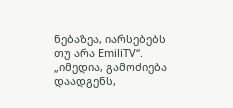ნებაზეა, იარსებებს თუ არა EmiliTV“.
„იმედია, გამოძიება დაადგენს,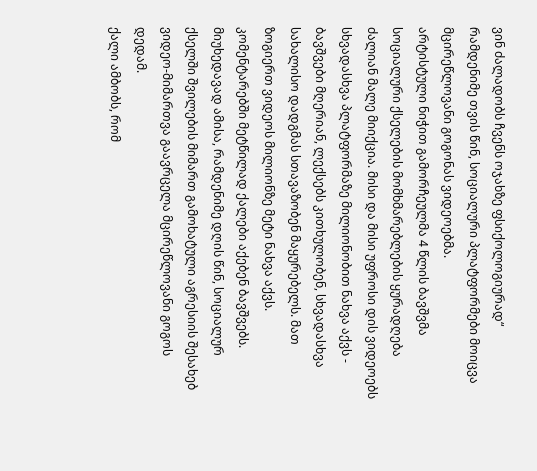ვინ ძალადობს ჩვენს ოჯახზე ფსიქოლოგიურად“
რამდენიმე თვის წინ, სოციალური პლატფორმები მოიცვა მცირეწლოვანი გოგონას ვიდეოებმა.
არტისტული ნიჭით გამორჩეულმა 4 წლის ბავშვმა სოციალური ქსელების მომხმარებლების ყურადღება ძალიან მალე მიიქცია. მისი და მისი უფროსი დის ვიდეოებს სხვადასხვა პლატფორმაზე მილიონობით ნახვა აქვს - ბავშვები მღერიან, ლექსებს კითხულობენ, სხვადასხვა სახალისო დადგმას სთავაზობენ მაყურებელს. მათ ზოგიერთ ვიდეოს მილიონზე მეტი ნახვა აქვს. კომენტარებში მეტწილად ქალები აქებენ ბავშვებს.
მიუხედავად ამისა, რამდენიმე დღის წინ, სოციალურ ქსელში შვილების მიმართ გამოხატული აგრესიის შესახებ ვიდეო-მიმართვა გაავრცელა მცირეწლოვანი გოგოს დედამ.
ქალი ამბობს, რომ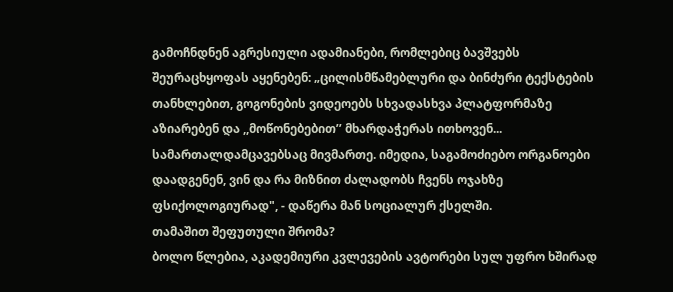გამოჩნდნენ აგრესიული ადამიანები, რომლებიც ბავშვებს შეურაცხყოფას აყენებენ: „ცილისმწამებლური და ბინძური ტექსტების თანხლებით, გოგონების ვიდეოებს სხვადასხვა პლატფორმაზე აზიარებენ და ,,მოწონებებით’’ მხარდაჭერას ითხოვენ... სამართალდამცავებსაც მივმართე. იმედია, საგამოძიებო ორგანოები დაადგენენ, ვინ და რა მიზნით ძალადობს ჩვენს ოჯახზე ფსიქოლოგიურად", - დაწერა მან სოციალურ ქსელში.
თამაშით შეფუთული შრომა?
ბოლო წლებია, აკადემიური კვლევების ავტორები სულ უფრო ხშირად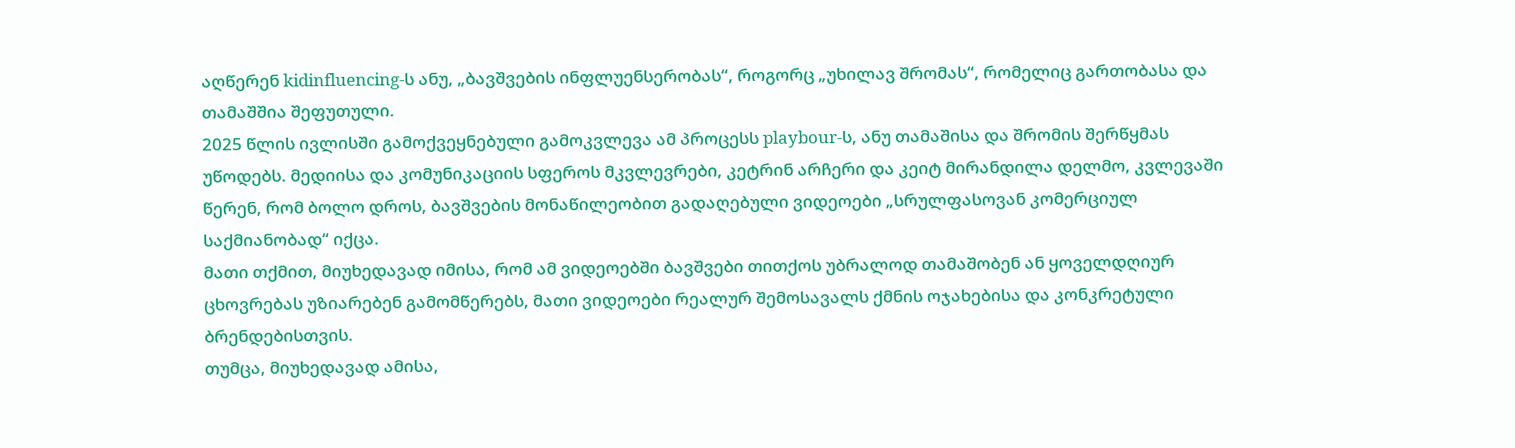აღწერენ kidinfluencing-ს ანუ, „ბავშვების ინფლუენსერობას“, როგორც „უხილავ შრომას“, რომელიც გართობასა და თამაშშია შეფუთული.
2025 წლის ივლისში გამოქვეყნებული გამოკვლევა ამ პროცესს playbour-ს, ანუ თამაშისა და შრომის შერწყმას უწოდებს. მედიისა და კომუნიკაციის სფეროს მკვლევრები, კეტრინ არჩერი და კეიტ მირანდილა დელმო, კვლევაში წერენ, რომ ბოლო დროს, ბავშვების მონაწილეობით გადაღებული ვიდეოები „სრულფასოვან კომერციულ საქმიანობად“ იქცა.
მათი თქმით, მიუხედავად იმისა, რომ ამ ვიდეოებში ბავშვები თითქოს უბრალოდ თამაშობენ ან ყოველდღიურ ცხოვრებას უზიარებენ გამომწერებს, მათი ვიდეოები რეალურ შემოსავალს ქმნის ოჯახებისა და კონკრეტული ბრენდებისთვის.
თუმცა, მიუხედავად ამისა,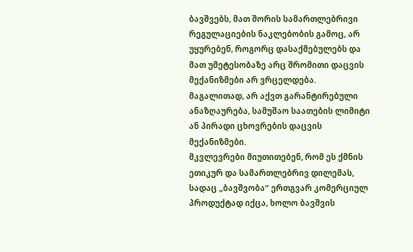ბავშვებს, მათ შორის სამართლებრივი რეგულაციების ნაკლებობის გამოც, არ უყურებენ, როგორც დასაქმებულებს და მათ უმეტესობაზე არც შრომითი დაცვის მექანიზმები არ ვრცელდება. მაგალითად, არ აქვთ გარანტირებული ანაზღაურება, სამუშაო საათების ლიმიტი ან პირადი ცხოვრების დაცვის მექანიზმები.
მკვლევრები მიუთითებენ, რომ ეს ქმნის ეთიკურ და სამართლებრივ დილემას, სადაც „ბავშვობა“ ერთგვარ კომერციულ პროდუქტად იქცა, ხოლო ბავშვის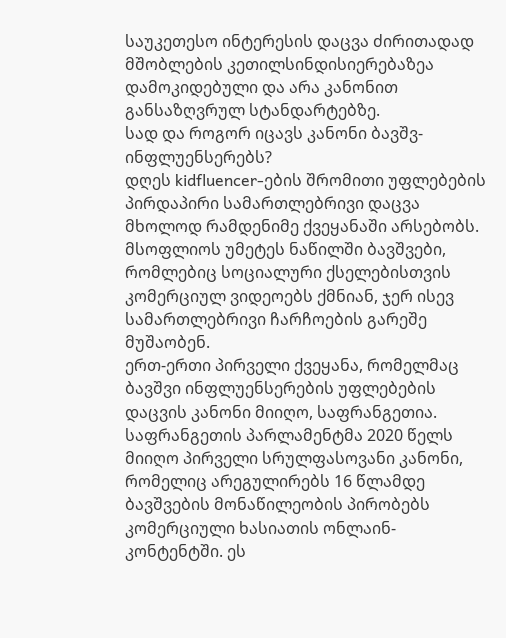საუკეთესო ინტერესის დაცვა ძირითადად მშობლების კეთილსინდისიერებაზეა დამოკიდებული და არა კანონით განსაზღვრულ სტანდარტებზე.
სად და როგორ იცავს კანონი ბავშვ-ინფლუენსერებს?
დღეს kidfluencer-ების შრომითი უფლებების პირდაპირი სამართლებრივი დაცვა მხოლოდ რამდენიმე ქვეყანაში არსებობს. მსოფლიოს უმეტეს ნაწილში ბავშვები, რომლებიც სოციალური ქსელებისთვის კომერციულ ვიდეოებს ქმნიან, ჯერ ისევ სამართლებრივი ჩარჩოების გარეშე მუშაობენ.
ერთ-ერთი პირველი ქვეყანა, რომელმაც ბავშვი ინფლუენსერების უფლებების დაცვის კანონი მიიღო, საფრანგეთია.
საფრანგეთის პარლამენტმა 2020 წელს მიიღო პირველი სრულფასოვანი კანონი, რომელიც არეგულირებს 16 წლამდე ბავშვების მონაწილეობის პირობებს კომერციული ხასიათის ონლაინ-კონტენტში. ეს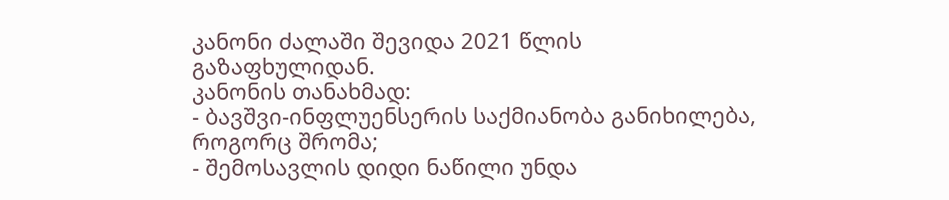კანონი ძალაში შევიდა 2021 წლის გაზაფხულიდან.
კანონის თანახმად:
- ბავშვი-ინფლუენსერის საქმიანობა განიხილება, როგორც შრომა;
- შემოსავლის დიდი ნაწილი უნდა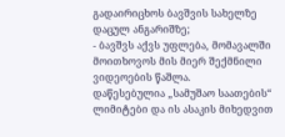გადაირიცხოს ბავშვის სახელზე დაცულ ანგარიშზე;
- ბავშვს აქვს უფლება, მომავალში მოითხოვოს მის მიერ შექმნილი ვიდეოების წაშლა.
დაწესებულია „სამუშაო საათების“ ლიმიტები და ის ასაკის მიხედვით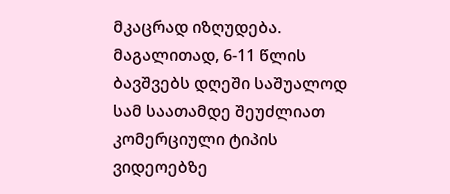მკაცრად იზღუდება. მაგალითად, 6-11 წლის ბავშვებს დღეში საშუალოდ სამ საათამდე შეუძლიათ კომერციული ტიპის ვიდეოებზე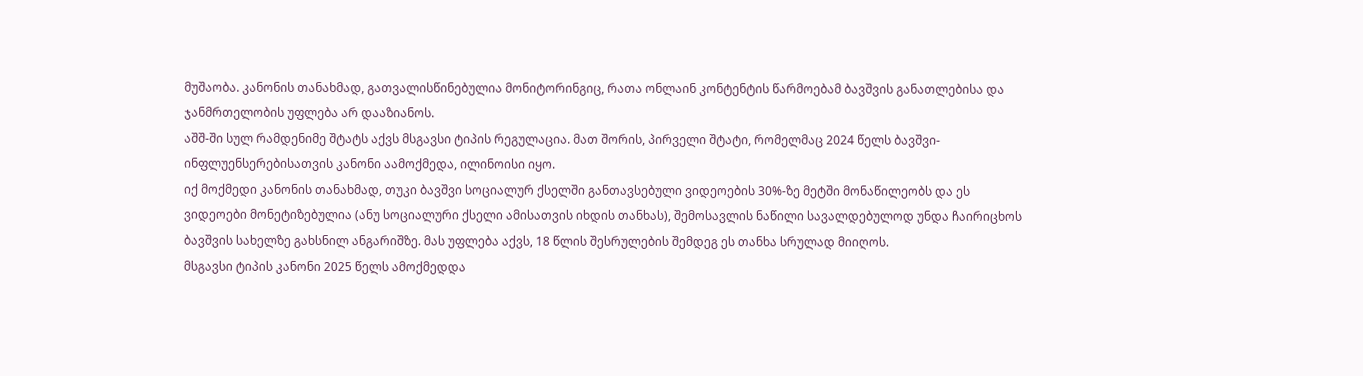მუშაობა. კანონის თანახმად, გათვალისწინებულია მონიტორინგიც, რათა ონლაინ კონტენტის წარმოებამ ბავშვის განათლებისა და ჯანმრთელობის უფლება არ დააზიანოს.
აშშ-ში სულ რამდენიმე შტატს აქვს მსგავსი ტიპის რეგულაცია. მათ შორის, პირველი შტატი, რომელმაც 2024 წელს ბავშვი-ინფლუენსერებისათვის კანონი აამოქმედა, ილინოისი იყო.
იქ მოქმედი კანონის თანახმად, თუკი ბავშვი სოციალურ ქსელში განთავსებული ვიდეოების 30%-ზე მეტში მონაწილეობს და ეს ვიდეოები მონეტიზებულია (ანუ სოციალური ქსელი ამისათვის იხდის თანხას), შემოსავლის ნაწილი სავალდებულოდ უნდა ჩაირიცხოს ბავშვის სახელზე გახსნილ ანგარიშზე. მას უფლება აქვს, 18 წლის შესრულების შემდეგ ეს თანხა სრულად მიიღოს.
მსგავსი ტიპის კანონი 2025 წელს ამოქმედდა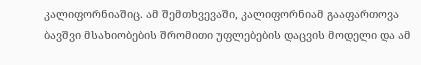კალიფორნიაშიც. ამ შემთხვევაში, კალიფორნიამ გააფართოვა ბავშვი მსახიობების შრომითი უფლებების დაცვის მოდელი და ამ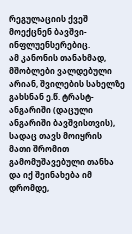რეგულაციის ქვეშ მოექცნენ ბავშვი-ინფლუენსერებიც.
ამ კანონის თანახმად, მშობლები ვალდებული არიან, შვილების სახელზე გახსნან ე.წ. ტრასტ-ანგარიში (დაცული ანგარიში ბავშვისთვის), სადაც თავს მოიყრის მათი შრომით გამომუშავებული თანხა და იქ შეინახება იმ დრომდე,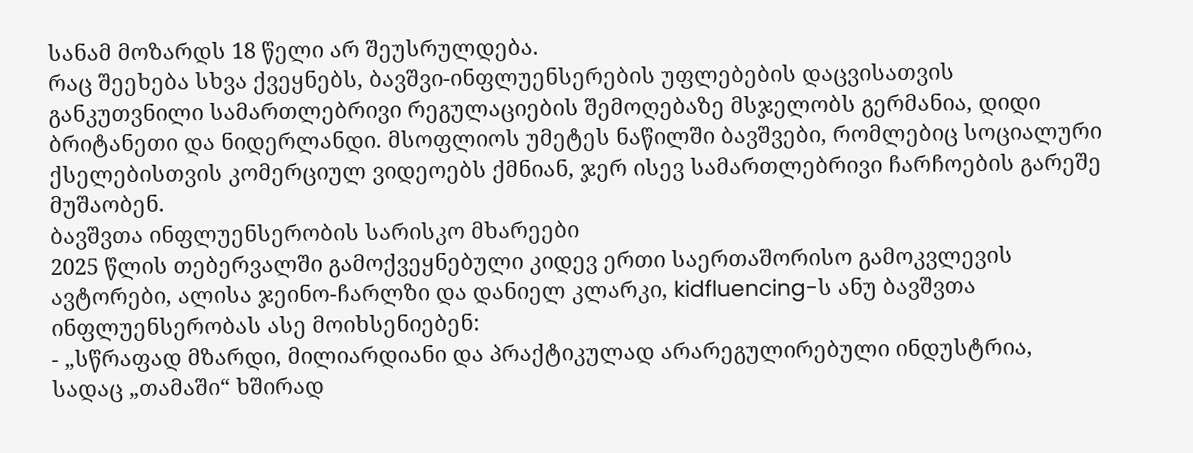სანამ მოზარდს 18 წელი არ შეუსრულდება.
რაც შეეხება სხვა ქვეყნებს, ბავშვი-ინფლუენსერების უფლებების დაცვისათვის განკუთვნილი სამართლებრივი რეგულაციების შემოღებაზე მსჯელობს გერმანია, დიდი ბრიტანეთი და ნიდერლანდი. მსოფლიოს უმეტეს ნაწილში ბავშვები, რომლებიც სოციალური ქსელებისთვის კომერციულ ვიდეოებს ქმნიან, ჯერ ისევ სამართლებრივი ჩარჩოების გარეშე მუშაობენ.
ბავშვთა ინფლუენსერობის სარისკო მხარეები
2025 წლის თებერვალში გამოქვეყნებული კიდევ ერთი საერთაშორისო გამოკვლევის ავტორები, ალისა ჯეინო-ჩარლზი და დანიელ კლარკი, kidfluencing-ს ანუ ბავშვთა ინფლუენსერობას ასე მოიხსენიებენ:
- „სწრაფად მზარდი, მილიარდიანი და პრაქტიკულად არარეგულირებული ინდუსტრია, სადაც „თამაში“ ხშირად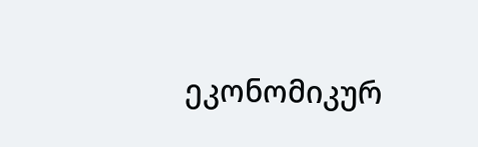ეკონომიკურ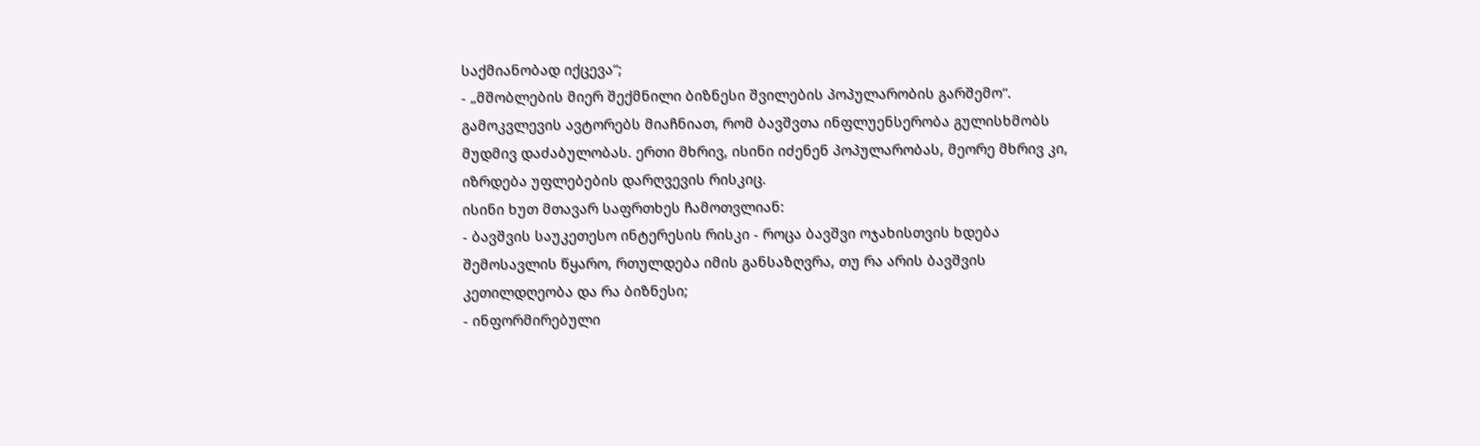საქმიანობად იქცევა“;
- „მშობლების მიერ შექმნილი ბიზნესი შვილების პოპულარობის გარშემო“.
გამოკვლევის ავტორებს მიაჩნიათ, რომ ბავშვთა ინფლუენსერობა გულისხმობს მუდმივ დაძაბულობას. ერთი მხრივ, ისინი იძენენ პოპულარობას, მეორე მხრივ კი, იზრდება უფლებების დარღვევის რისკიც.
ისინი ხუთ მთავარ საფრთხეს ჩამოთვლიან:
- ბავშვის საუკეთესო ინტერესის რისკი - როცა ბავშვი ოჯახისთვის ხდება შემოსავლის წყარო, რთულდება იმის განსაზღვრა, თუ რა არის ბავშვის კეთილდღეობა და რა ბიზნესი;
- ინფორმირებული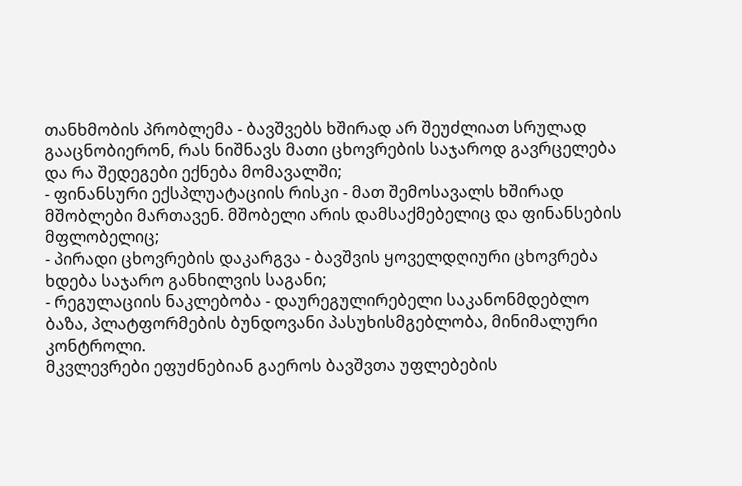თანხმობის პრობლემა - ბავშვებს ხშირად არ შეუძლიათ სრულად გააცნობიერონ, რას ნიშნავს მათი ცხოვრების საჯაროდ გავრცელება და რა შედეგები ექნება მომავალში;
- ფინანსური ექსპლუატაციის რისკი - მათ შემოსავალს ხშირად მშობლები მართავენ. მშობელი არის დამსაქმებელიც და ფინანსების მფლობელიც;
- პირადი ცხოვრების დაკარგვა - ბავშვის ყოველდღიური ცხოვრება ხდება საჯარო განხილვის საგანი;
- რეგულაციის ნაკლებობა - დაურეგულირებელი საკანონმდებლო ბაზა, პლატფორმების ბუნდოვანი პასუხისმგებლობა, მინიმალური კონტროლი.
მკვლევრები ეფუძნებიან გაეროს ბავშვთა უფლებების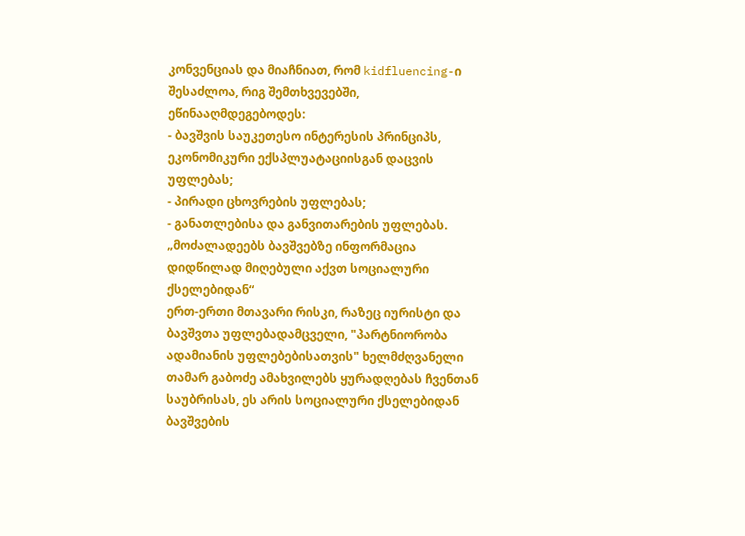კონვენციას და მიაჩნიათ, რომ kidfluencing-ი შესაძლოა, რიგ შემთხვევებში, ეწინააღმდეგებოდეს:
- ბავშვის საუკეთესო ინტერესის პრინციპს, ეკონომიკური ექსპლუატაციისგან დაცვის უფლებას;
- პირადი ცხოვრების უფლებას;
- განათლებისა და განვითარების უფლებას.
„მოძალადეებს ბავშვებზე ინფორმაცია დიდწილად მიღებული აქვთ სოციალური ქსელებიდან“
ერთ-ერთი მთავარი რისკი, რაზეც იურისტი და ბავშვთა უფლებადამცველი, "პარტნიორობა ადამიანის უფლებებისათვის" ხელმძღვანელი თამარ გაბოძე ამახვილებს ყურადღებას ჩვენთან საუბრისას, ეს არის სოციალური ქსელებიდან ბავშვების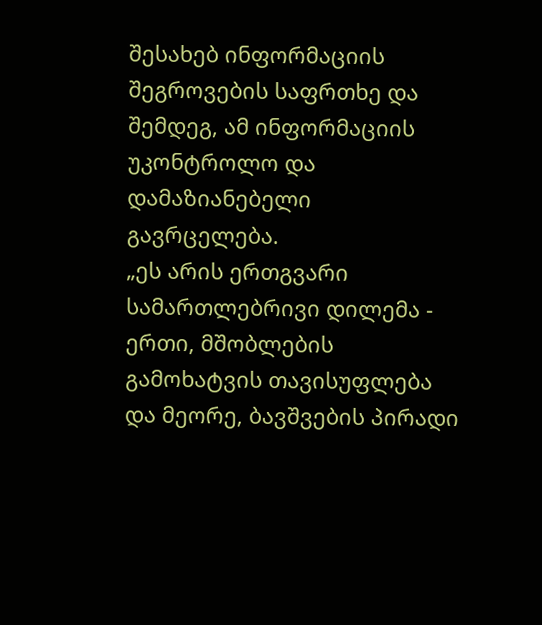შესახებ ინფორმაციის შეგროვების საფრთხე და შემდეგ, ამ ინფორმაციის უკონტროლო და დამაზიანებელი გავრცელება.
„ეს არის ერთგვარი სამართლებრივი დილემა - ერთი, მშობლების გამოხატვის თავისუფლება და მეორე, ბავშვების პირადი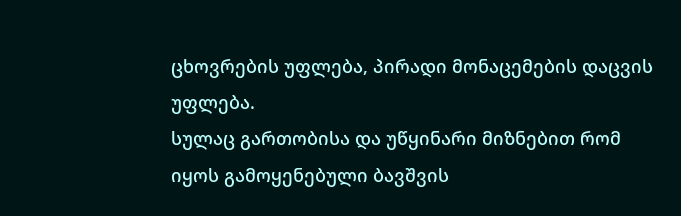ცხოვრების უფლება, პირადი მონაცემების დაცვის უფლება.
სულაც გართობისა და უწყინარი მიზნებით რომ იყოს გამოყენებული ბავშვის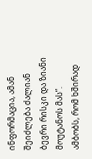ინფორმაცია, ამან შეიძლება ძალიან ბევრი რისკი და ზიანი მოუტანოს მას“.
ამბობს, რომ ხშირად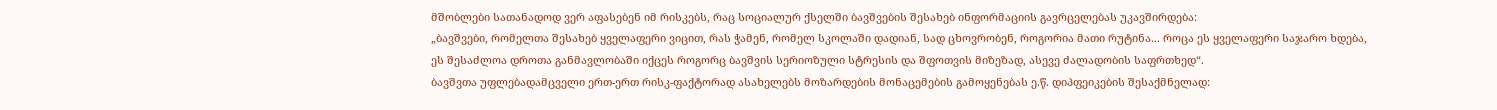მშობლები სათანადოდ ვერ აფასებენ იმ რისკებს, რაც სოციალურ ქსელში ბავშვების შესახებ ინფორმაციის გავრცელებას უკავშირდება:
„ბავშვები, რომელთა შესახებ ყველაფერი ვიცით, რას ჭამენ, რომელ სკოლაში დადიან, სად ცხოვრობენ, როგორია მათი რუტინა... როცა ეს ყველაფერი საჯარო ხდება, ეს შესაძლოა დროთა განმავლობაში იქცეს როგორც ბავშვის სერიოზული სტრესის და შფოთვის მიზეზად, ასევე ძალადობის საფრთხედ“.
ბავშვთა უფლებადამცველი ერთ-ერთ რისკ-ფაქტორად ასახელებს მოზარდების მონაცემების გამოყენებას ე.წ. დიპფეიკების შესაქმნელად: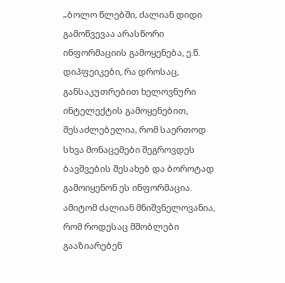„ბოლო წლებში, ძალიან დიდი გამოწვევაა არასწორი ინფორმაციის გამოყენება, ე.წ. დიპფეიკები, რა დროსაც, განსაკუთრებით ხელოვნური ინტელექტის გამოყენებით, შესაძლებელია, რომ საერთოდ სხვა მონაცემები შეგროვდეს ბავშვების შესახებ და ბოროტად გამოიყენონ ეს ინფორმაცია.
ამიტომ ძალიან მნიშვნელოვანია, რომ როდესაც მშობლები გააზიარებენ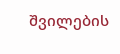შვილების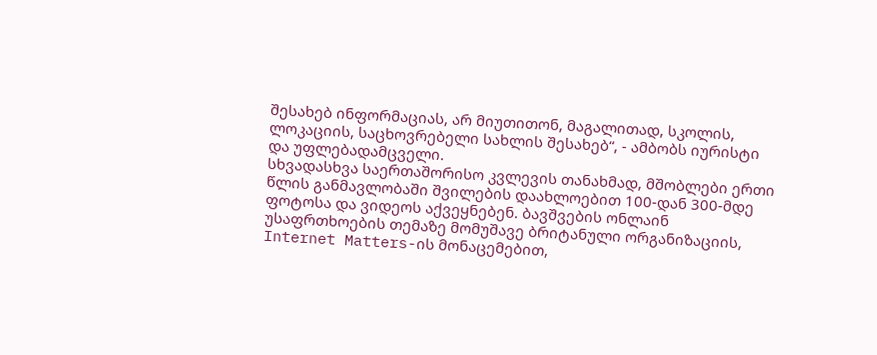შესახებ ინფორმაციას, არ მიუთითონ, მაგალითად, სკოლის, ლოკაციის, საცხოვრებელი სახლის შესახებ“, - ამბობს იურისტი და უფლებადამცველი.
სხვადასხვა საერთაშორისო კვლევის თანახმად, მშობლები ერთი წლის განმავლობაში შვილების დაახლოებით 100-დან 300-მდე ფოტოსა და ვიდეოს აქვეყნებენ. ბავშვების ონლაინ უსაფრთხოების თემაზე მომუშავე ბრიტანული ორგანიზაციის, Internet Matters-ის მონაცემებით,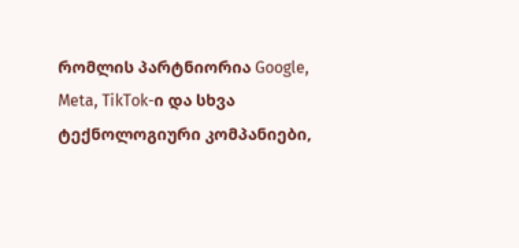რომლის პარტნიორია Google, Meta, TikTok-ი და სხვა ტექნოლოგიური კომპანიები,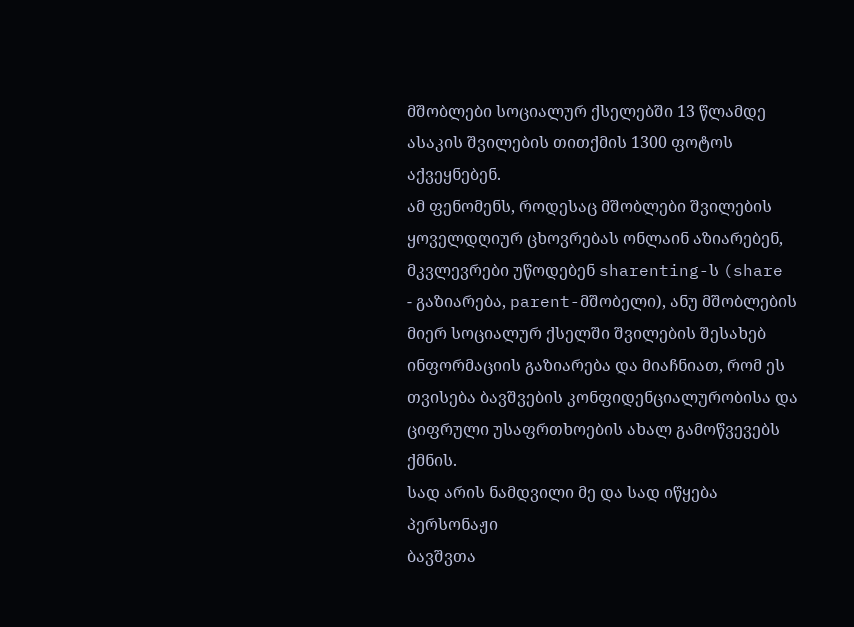მშობლები სოციალურ ქსელებში 13 წლამდე ასაკის შვილების თითქმის 1300 ფოტოს აქვეყნებენ.
ამ ფენომენს, როდესაც მშობლები შვილების ყოველდღიურ ცხოვრებას ონლაინ აზიარებენ, მკვლევრები უწოდებენ sharenting-ს (share - გაზიარება, parent-მშობელი), ანუ მშობლების მიერ სოციალურ ქსელში შვილების შესახებ ინფორმაციის გაზიარება და მიაჩნიათ, რომ ეს თვისება ბავშვების კონფიდენციალურობისა და ციფრული უსაფრთხოების ახალ გამოწვევებს ქმნის.
სად არის ნამდვილი მე და სად იწყება პერსონაჟი
ბავშვთა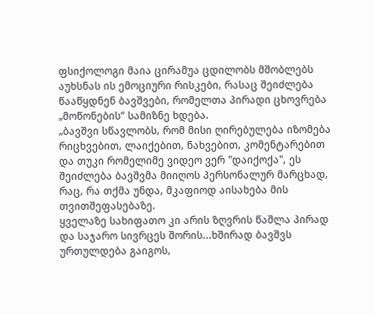ფსიქოლოგი მაია ცირამუა ცდილობს მშობლებს აუხსნას ის ემოციური რისკები, რასაც შეიძლება წააწყდნენ ბავშვები, რომელთა პირადი ცხოვრება „მოწონების“ სამიზნე ხდება.
„ბავშვი სწავლობს, რომ მისი ღირებულება იზომება რიცხვებით, ლაიქებით, ნახვებით, კომენტარებით და თუკი რომელიმე ვიდეო ვერ "დაიქოქა", ეს შეიძლება ბავშვმა მიიღოს პერსონალურ მარცხად, რაც, რა თქმა უნდა, მკაფიოდ აისახება მის თვითშეფასებაზე.
ყველაზე სახიფათო კი არის ზღვრის წაშლა პირად და საჯარო სივრცეს შორის...ხშირად ბავშვს ურთულდება გაიგოს,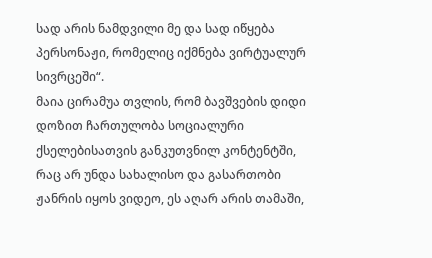სად არის ნამდვილი მე და სად იწყება პერსონაჟი, რომელიც იქმნება ვირტუალურ სივრცეში“.
მაია ცირამუა თვლის, რომ ბავშვების დიდი დოზით ჩართულობა სოციალური ქსელებისათვის განკუთვნილ კონტენტში, რაც არ უნდა სახალისო და გასართობი ჟანრის იყოს ვიდეო, ეს აღარ არის თამაში,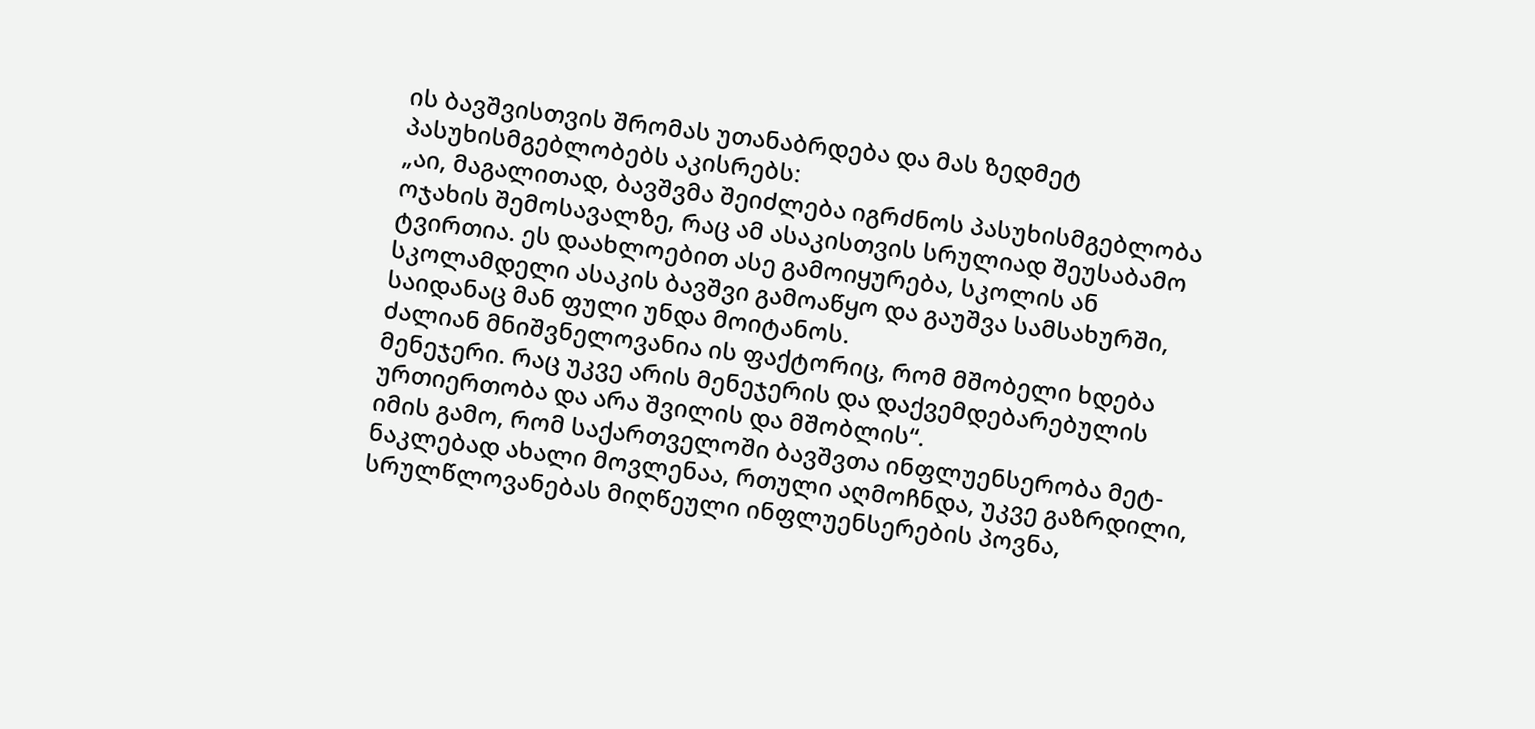ის ბავშვისთვის შრომას უთანაბრდება და მას ზედმეტ პასუხისმგებლობებს აკისრებს:
„აი, მაგალითად, ბავშვმა შეიძლება იგრძნოს პასუხისმგებლობა ოჯახის შემოსავალზე, რაც ამ ასაკისთვის სრულიად შეუსაბამო ტვირთია. ეს დაახლოებით ასე გამოიყურება, სკოლის ან სკოლამდელი ასაკის ბავშვი გამოაწყო და გაუშვა სამსახურში, საიდანაც მან ფული უნდა მოიტანოს.
ძალიან მნიშვნელოვანია ის ფაქტორიც, რომ მშობელი ხდება მენეჯერი. რაც უკვე არის მენეჯერის და დაქვემდებარებულის ურთიერთობა და არა შვილის და მშობლის“.
იმის გამო, რომ საქართველოში ბავშვთა ინფლუენსერობა მეტ-ნაკლებად ახალი მოვლენაა, რთული აღმოჩნდა, უკვე გაზრდილი, სრულწლოვანებას მიღწეული ინფლუენსერების პოვნა,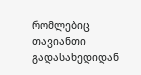რომლებიც თავიანთი გადასახედიდან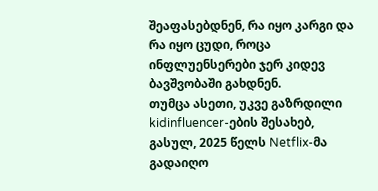შეაფასებდნენ, რა იყო კარგი და რა იყო ცუდი, როცა ინფლუენსერები ჯერ კიდევ ბავშვობაში გახდნენ.
თუმცა ასეთი, უკვე გაზრდილი kidinfluencer-ების შესახებ, გასულ, 2025 წელს Netflix-მა გადაიღო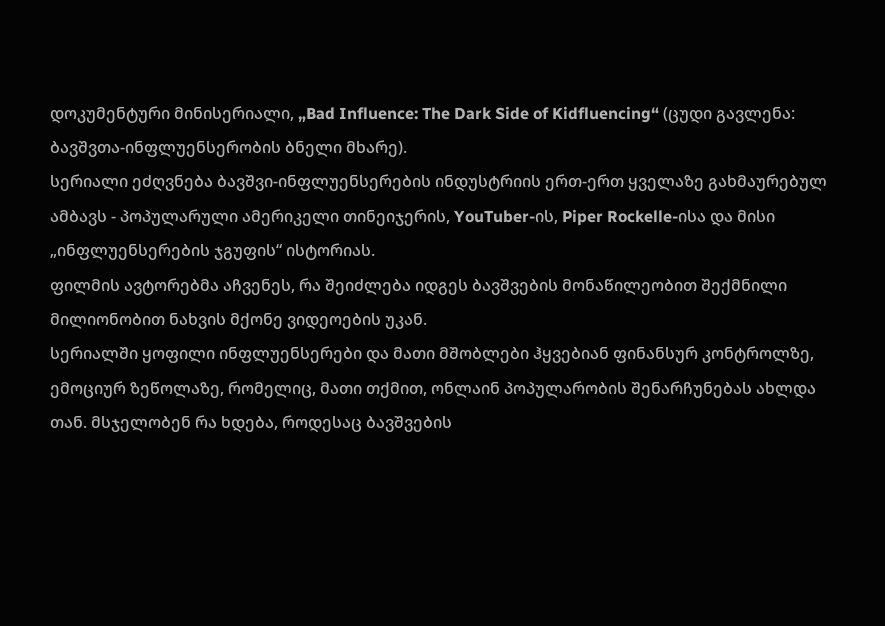დოკუმენტური მინისერიალი, „Bad Influence: The Dark Side of Kidfluencing“ (ცუდი გავლენა: ბავშვთა-ინფლუენსერობის ბნელი მხარე).
სერიალი ეძღვნება ბავშვი-ინფლუენსერების ინდუსტრიის ერთ-ერთ ყველაზე გახმაურებულ ამბავს - პოპულარული ამერიკელი თინეიჯერის, YouTuber-ის, Piper Rockelle-ისა და მისი „ინფლუენსერების ჯგუფის“ ისტორიას.
ფილმის ავტორებმა აჩვენეს, რა შეიძლება იდგეს ბავშვების მონაწილეობით შექმნილი მილიონობით ნახვის მქონე ვიდეოების უკან.
სერიალში ყოფილი ინფლუენსერები და მათი მშობლები ჰყვებიან ფინანსურ კონტროლზე, ემოციურ ზეწოლაზე, რომელიც, მათი თქმით, ონლაინ პოპულარობის შენარჩუნებას ახლდა თან. მსჯელობენ რა ხდება, როდესაც ბავშვების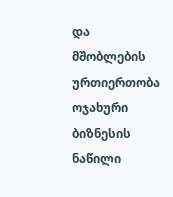და მშობლების ურთიერთობა ოჯახური ბიზნესის ნაწილი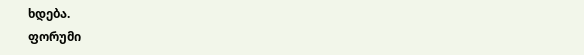ხდება.
ფორუმი